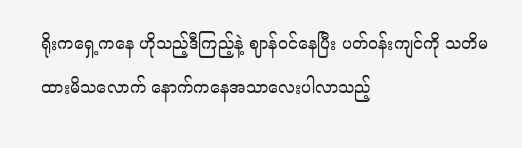ရိုးကရှေ့ကနေ ဟိုသည့်ဒီကြည့်နဲ့ ဈာန်၀င်နေပြီး ပတ်၀န်းကျင်ကို သတိမထားမိသလောက် နောက်ကနေအသာလေးပါလာသည့်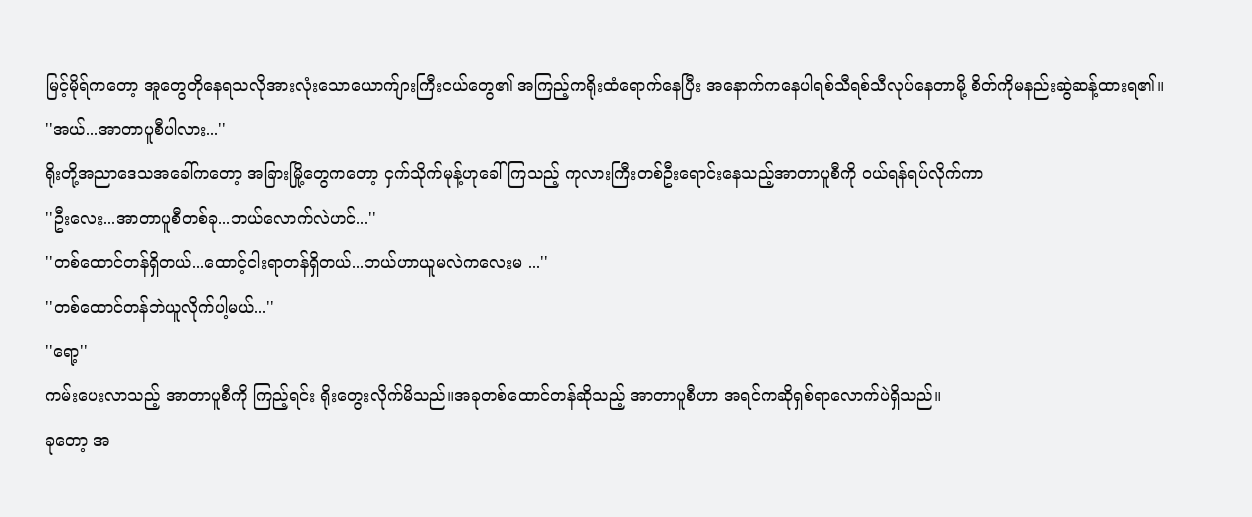မြင့်မိုရ်ကတော့ အူတွေတိုနေရသလိုအားလုံးသောယောက်ျားကြီးငယ်တွေ၏ အကြည့်ကရိုးထံရောက်နေပြီး အနောက်ကနေပါရစ်သီရစ်သီလုပ်နေတာမို့ စိတ်ကိုမနည်းဆွဲဆန့်ထားရ၏။
''အယ်...အာတာပူစီပါလား...''
ရိုးတို့အညာဒေသအခေါ်ကတော့ အခြားမြို့တွေကတော့ ငှက်သိုက်မုန့်ဟုခေါ်ကြသည့် ကုလားကြီးတစ်ဦးရောင်းနေသည့်အာတာပူစီကို ၀ယ်ရန်ရပ်လိုက်ကာ
''ဦးလေး...အာတာပူစီတစ်ခု...ဘယ်လောက်လဲဟင်...''
''တစ်ထောင်တန်ရှိတယ်...ထောင့်ငါးရာတန်ရှိတယ်...ဘယ်ဟာယူမလဲကလေးမ ...''
''တစ်ထောင်တန်ဘဲယူလိုက်ပါ့မယ်...''
''ရော့''
ကမ်းပေးလာသည့် အာတာပူစီကို ကြည့်ရင်း ရိုးတွေးလိုက်မိသည်။အခုတစ်ထောင်တန်ဆိုသည့် အာတာပူစီဟာ အရင်ကဆိုရှစ်ရာလောက်ပဲရှိသည်။
ခုတော့ အ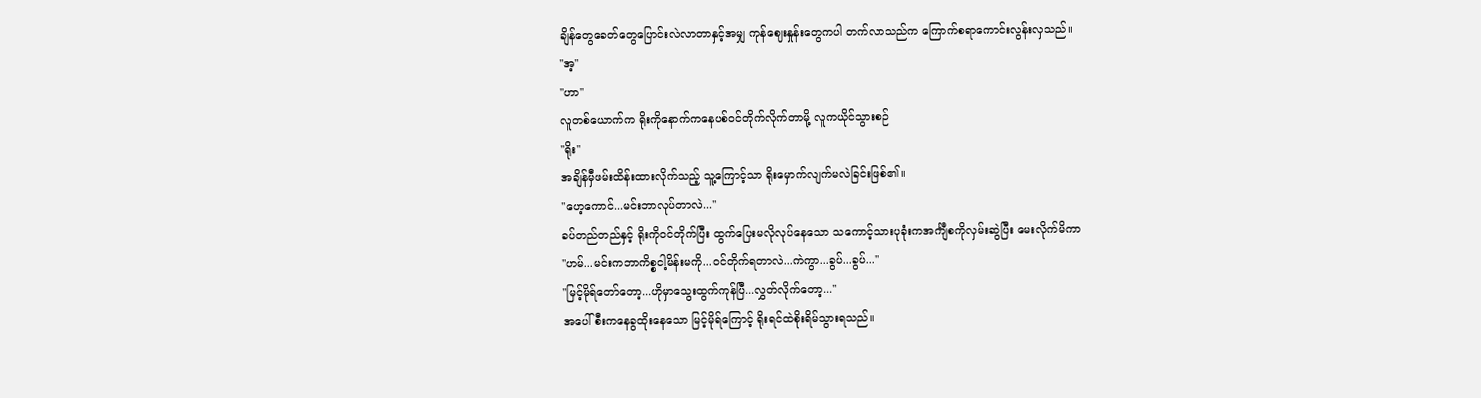ချိန်တွေခေတ်တွေပြောင်းလဲလာတာနှင့်အမျှ ကုန်ဈေးနှုန်းတွေကပါ တက်လာသည်က ကြောက်စရာကောင်းလွန်းလှသည်။
''အ့''
''ဟာ''
လူတစ်ယောက်က ရိုးကိုနောက်ကနေပစ်၀င်တိုက်လိုက်တာမို့ လူကယိုင်သွားစဉ်
''ရိုး''
အချိန်မှီဖမ်းထိန်းထားလိုက်သည့် သူ့ကြောင့်သာ ရိုးမှောက်လျက်မလဲခြင်းဖြစ်၏။
''ဟေ့ကောင်...မင်းဘာလုပ်တာလဲ...''
ခပ်တည်တည်နှင့် ရိုးကို၀င်တိုက်ပြီး ထွက်ပြေးမလိုလုပ်နေသော သကောင့်သားပုခုံးကအင်္ကျီစကိုလှမ်းဆွဲပြီး မေးလိုက်မိကာ
''ဟမ်...မင်းကဘာကိစ္စငါ့မိန်းမကို...၀င်တိုက်ရတာလဲ...ကဲကွာ...ခွပ်...ခွပ်...''
''မြင့်မိုရ်တော်တော့...ဟိုမှာသွေးထွက်ကုန်ပြီ...လွှတ်လိုက်တော့...''
အပေါ်စီးကနေခွထိုးနေသော မြင့်မိုရ်ကြောင့် ရိုးရင်ထဲစိုးရိမ်သွားရသည်။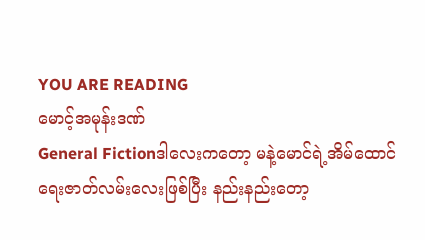YOU ARE READING
မောင့်အမုန်းဒဏ်
General Fictionဒါလေးကတော့ မနဲ့မောင်ရဲ့အိမ်ထောင်ရေးဇာတ်လမ်းလေးဖြစ်ပြီး နည်းနည်းတော့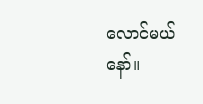လောင်မယ်နော်။